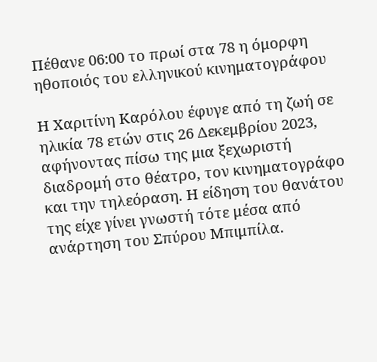Πέθανε 06:00 το πρωί στα 78 η όμορφη ηθοποιός του ελληνικού κινηματογράφου

Η Χαριτίνη Καρόλου έφυγε από τη ζωή σε ηλικία 78 ετών στις 26 Δεκεμβρίου 2023, αφήνοντας πίσω της μια ξεχωριστή διαδρομή στο θέατρο, τον κινηματογράφο και την τηλεόραση. Η είδηση του θανάτου της είχε γίνει γνωστή τότε μέσα από ανάρτηση του Σπύρου Μπιμπίλα.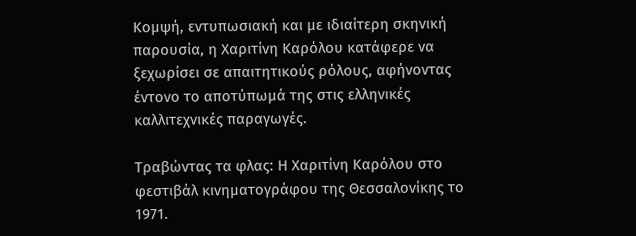Κομψή, εντυπωσιακή και με ιδιαίτερη σκηνική παρουσία, η Χαριτίνη Καρόλου κατάφερε να ξεχωρίσει σε απαιτητικούς ρόλους, αφήνοντας έντονο το αποτύπωμά της στις ελληνικές καλλιτεχνικές παραγωγές.

Τραβώντας τα φλας: Η Χαριτίνη Καρόλου στο φεστιβάλ κινηματογράφου της Θεσσαλονίκης το 1971.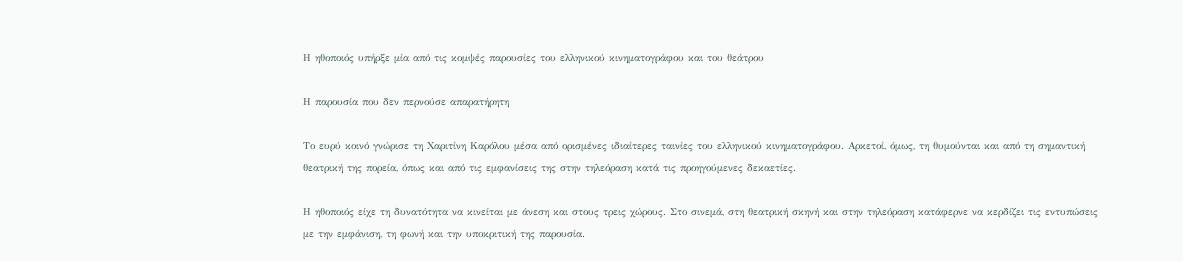Η ηθοποιός υπήρξε μία από τις κομψές παρουσίες του ελληνικού κινηματογράφου και του θεάτρου

Η παρουσία που δεν περνούσε απαρατήρητη

Το ευρύ κοινό γνώρισε τη Χαριτίνη Καρόλου μέσα από ορισμένες ιδιαίτερες ταινίες του ελληνικού κινηματογράφου. Αρκετοί, όμως, τη θυμούνται και από τη σημαντική θεατρική της πορεία, όπως και από τις εμφανίσεις της στην τηλεόραση κατά τις προηγούμενες δεκαετίες.

Η ηθοποιός είχε τη δυνατότητα να κινείται με άνεση και στους τρεις χώρους. Στο σινεμά, στη θεατρική σκηνή και στην τηλεόραση κατάφερνε να κερδίζει τις εντυπώσεις με την εμφάνιση, τη φωνή και την υποκριτική της παρουσία.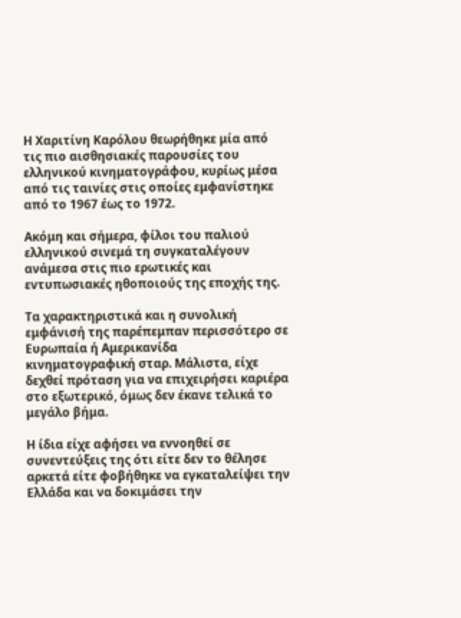Η Χαριτίνη Καρόλου θεωρήθηκε μία από τις πιο αισθησιακές παρουσίες του ελληνικού κινηματογράφου, κυρίως μέσα από τις ταινίες στις οποίες εμφανίστηκε από το 1967 έως το 1972.

Ακόμη και σήμερα, φίλοι του παλιού ελληνικού σινεμά τη συγκαταλέγουν ανάμεσα στις πιο ερωτικές και εντυπωσιακές ηθοποιούς της εποχής της.

Τα χαρακτηριστικά και η συνολική εμφάνισή της παρέπεμπαν περισσότερο σε Ευρωπαία ή Αμερικανίδα κινηματογραφική σταρ. Μάλιστα, είχε δεχθεί πρόταση για να επιχειρήσει καριέρα στο εξωτερικό, όμως δεν έκανε τελικά το μεγάλο βήμα.

Η ίδια είχε αφήσει να εννοηθεί σε συνεντεύξεις της ότι είτε δεν το θέλησε αρκετά είτε φοβήθηκε να εγκαταλείψει την Ελλάδα και να δοκιμάσει την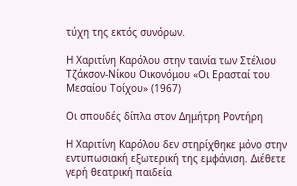τύχη της εκτός συνόρων.

Η Χαριτίνη Καρόλου στην ταινία των Στέλιου Τζάκσον-Νίκου Οικονόμου «Οι Ερασταί του Μεσαίου Τοίχου» (1967)

Οι σπουδές δίπλα στον Δημήτρη Ροντήρη

Η Χαριτίνη Καρόλου δεν στηρίχθηκε μόνο στην εντυπωσιακή εξωτερική της εμφάνιση. Διέθετε γερή θεατρική παιδεία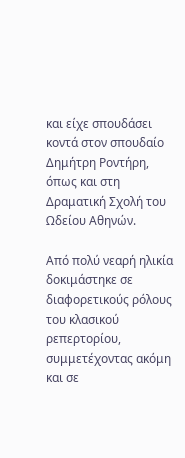και είχε σπουδάσει κοντά στον σπουδαίο Δημήτρη Ροντήρη, όπως και στη Δραματική Σχολή του Ωδείου Αθηνών.

Από πολύ νεαρή ηλικία δοκιμάστηκε σε διαφορετικούς ρόλους του κλασικού ρεπερτορίου, συμμετέχοντας ακόμη και σε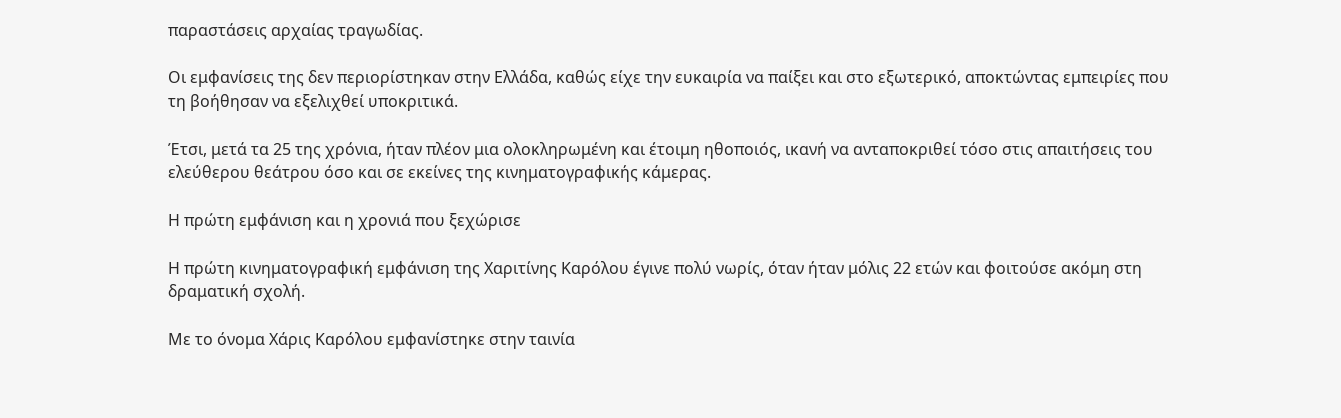παραστάσεις αρχαίας τραγωδίας.

Οι εμφανίσεις της δεν περιορίστηκαν στην Ελλάδα, καθώς είχε την ευκαιρία να παίξει και στο εξωτερικό, αποκτώντας εμπειρίες που τη βοήθησαν να εξελιχθεί υποκριτικά.

Έτσι, μετά τα 25 της χρόνια, ήταν πλέον μια ολοκληρωμένη και έτοιμη ηθοποιός, ικανή να ανταποκριθεί τόσο στις απαιτήσεις του ελεύθερου θεάτρου όσο και σε εκείνες της κινηματογραφικής κάμερας.

Η πρώτη εμφάνιση και η χρονιά που ξεχώρισε

Η πρώτη κινηματογραφική εμφάνιση της Χαριτίνης Καρόλου έγινε πολύ νωρίς, όταν ήταν μόλις 22 ετών και φοιτούσε ακόμη στη δραματική σχολή.

Με το όνομα Χάρις Καρόλου εμφανίστηκε στην ταινία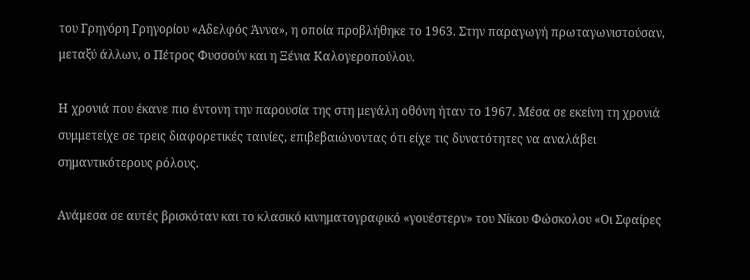του Γρηγόρη Γρηγορίου «Αδελφός Άννα», η οποία προβλήθηκε το 1963. Στην παραγωγή πρωταγωνιστούσαν, μεταξύ άλλων, ο Πέτρος Φυσσούν και η Ξένια Καλογεροπούλου.

Η χρονιά που έκανε πιο έντονη την παρουσία της στη μεγάλη οθόνη ήταν το 1967. Μέσα σε εκείνη τη χρονιά συμμετείχε σε τρεις διαφορετικές ταινίες, επιβεβαιώνοντας ότι είχε τις δυνατότητες να αναλάβει σημαντικότερους ρόλους.

Ανάμεσα σε αυτές βρισκόταν και το κλασικό κινηματογραφικό «γουέστερν» του Νίκου Φώσκολου «Οι Σφαίρες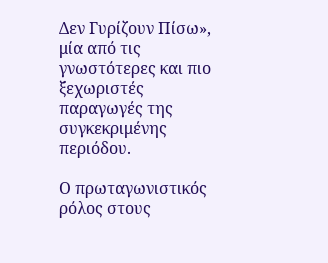Δεν Γυρίζουν Πίσω», μία από τις γνωστότερες και πιο ξεχωριστές παραγωγές της συγκεκριμένης περιόδου.

Ο πρωταγωνιστικός ρόλος στους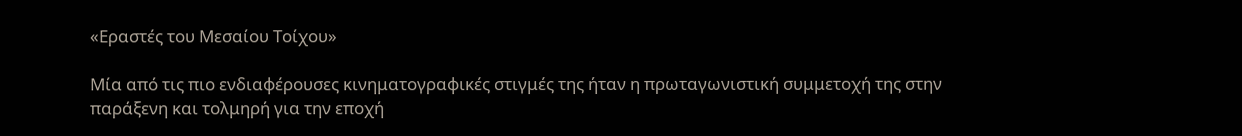«Εραστές του Μεσαίου Τοίχου»

Μία από τις πιο ενδιαφέρουσες κινηματογραφικές στιγμές της ήταν η πρωταγωνιστική συμμετοχή της στην παράξενη και τολμηρή για την εποχή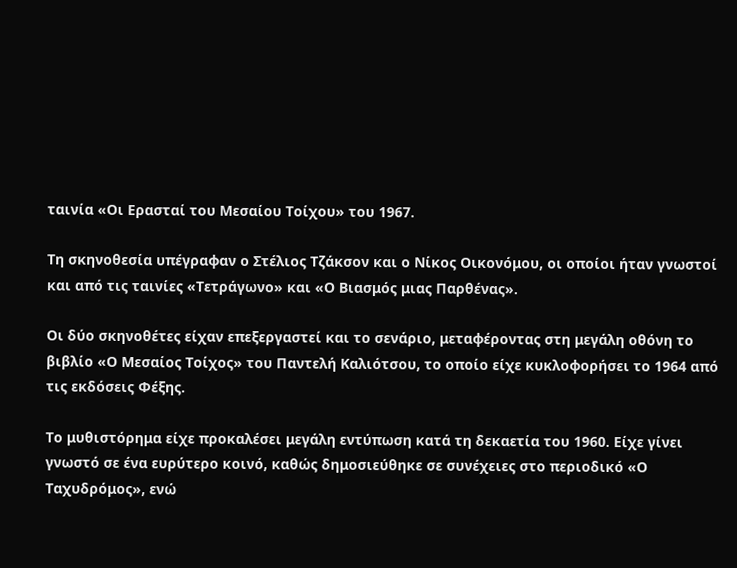ταινία «Οι Ερασταί του Μεσαίου Τοίχου» του 1967.

Τη σκηνοθεσία υπέγραφαν ο Στέλιος Τζάκσον και ο Νίκος Οικονόμου, οι οποίοι ήταν γνωστοί και από τις ταινίες «Τετράγωνο» και «Ο Βιασμός μιας Παρθένας».

Οι δύο σκηνοθέτες είχαν επεξεργαστεί και το σενάριο, μεταφέροντας στη μεγάλη οθόνη το βιβλίο «Ο Μεσαίος Τοίχος» του Παντελή Καλιότσου, το οποίο είχε κυκλοφορήσει το 1964 από τις εκδόσεις Φέξης.

Το μυθιστόρημα είχε προκαλέσει μεγάλη εντύπωση κατά τη δεκαετία του 1960. Είχε γίνει γνωστό σε ένα ευρύτερο κοινό, καθώς δημοσιεύθηκε σε συνέχειες στο περιοδικό «Ο Ταχυδρόμος», ενώ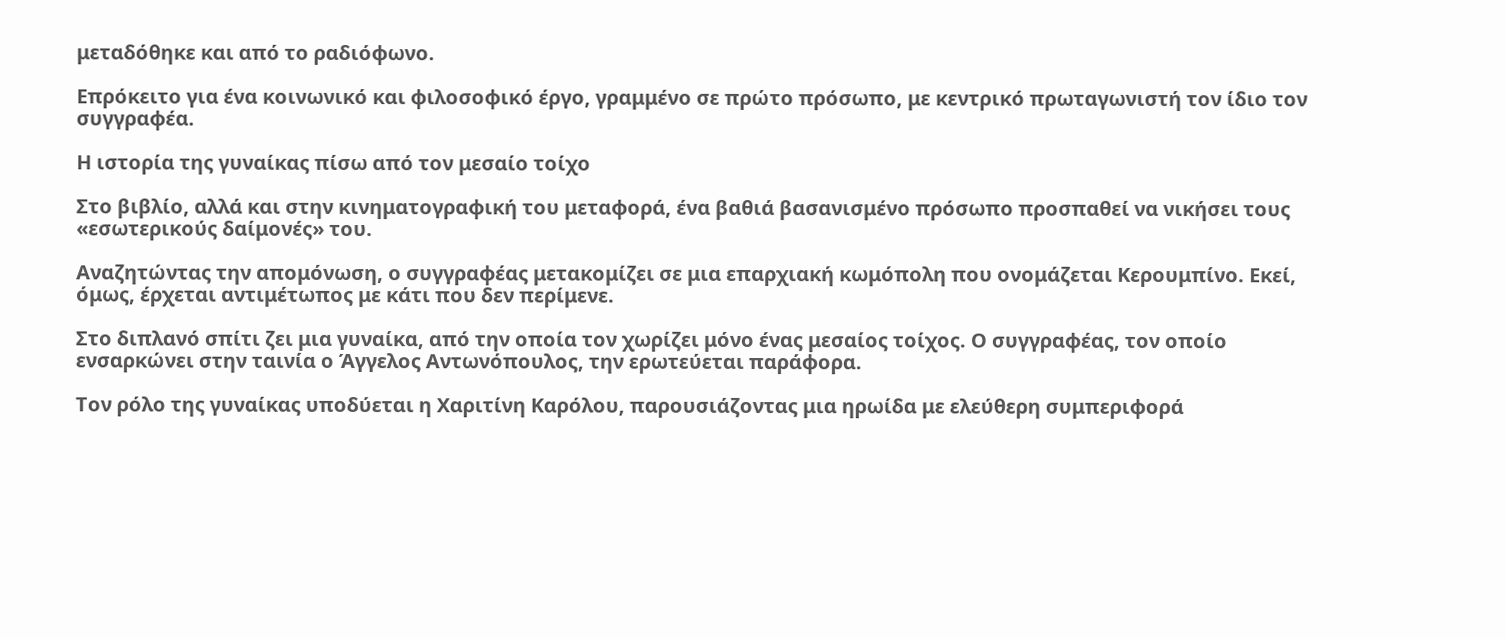μεταδόθηκε και από το ραδιόφωνο.

Επρόκειτο για ένα κοινωνικό και φιλοσοφικό έργο, γραμμένο σε πρώτο πρόσωπο, με κεντρικό πρωταγωνιστή τον ίδιο τον συγγραφέα.

Η ιστορία της γυναίκας πίσω από τον μεσαίο τοίχο

Στο βιβλίο, αλλά και στην κινηματογραφική του μεταφορά, ένα βαθιά βασανισμένο πρόσωπο προσπαθεί να νικήσει τους «εσωτερικούς δαίμονές» του.

Αναζητώντας την απομόνωση, ο συγγραφέας μετακομίζει σε μια επαρχιακή κωμόπολη που ονομάζεται Κερουμπίνο. Εκεί, όμως, έρχεται αντιμέτωπος με κάτι που δεν περίμενε.

Στο διπλανό σπίτι ζει μια γυναίκα, από την οποία τον χωρίζει μόνο ένας μεσαίος τοίχος. Ο συγγραφέας, τον οποίο ενσαρκώνει στην ταινία ο Άγγελος Αντωνόπουλος, την ερωτεύεται παράφορα.

Τον ρόλο της γυναίκας υποδύεται η Χαριτίνη Καρόλου, παρουσιάζοντας μια ηρωίδα με ελεύθερη συμπεριφορά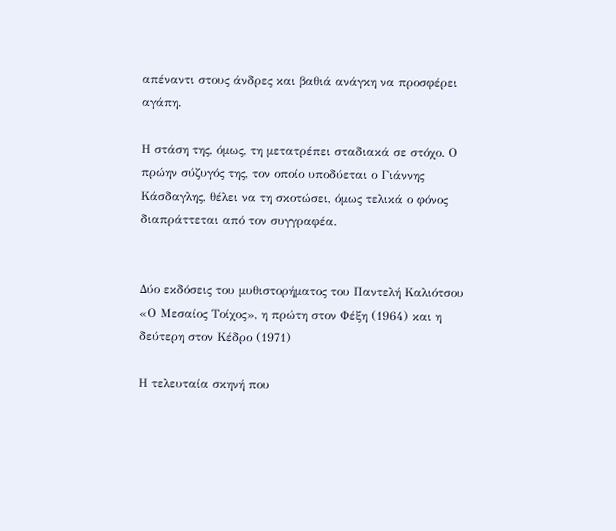απέναντι στους άνδρες και βαθιά ανάγκη να προσφέρει αγάπη.

Η στάση της, όμως, τη μετατρέπει σταδιακά σε στόχο. Ο πρώην σύζυγός της, τον οποίο υποδύεται ο Γιάννης Κάσδαγλης, θέλει να τη σκοτώσει, όμως τελικά ο φόνος διαπράττεται από τον συγγραφέα.


Δύο εκδόσεις του μυθιστορήματος του Παντελή Καλιότσου «Ο Μεσαίος Τοίχος», η πρώτη στον Φέξη (1964) και η δεύτερη στον Κέδρο (1971)

Η τελευταία σκηνή που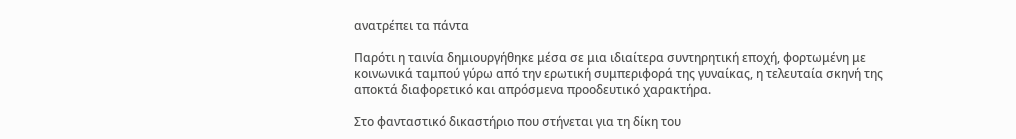ανατρέπει τα πάντα

Παρότι η ταινία δημιουργήθηκε μέσα σε μια ιδιαίτερα συντηρητική εποχή, φορτωμένη με κοινωνικά ταμπού γύρω από την ερωτική συμπεριφορά της γυναίκας, η τελευταία σκηνή της αποκτά διαφορετικό και απρόσμενα προοδευτικό χαρακτήρα.

Στο φανταστικό δικαστήριο που στήνεται για τη δίκη του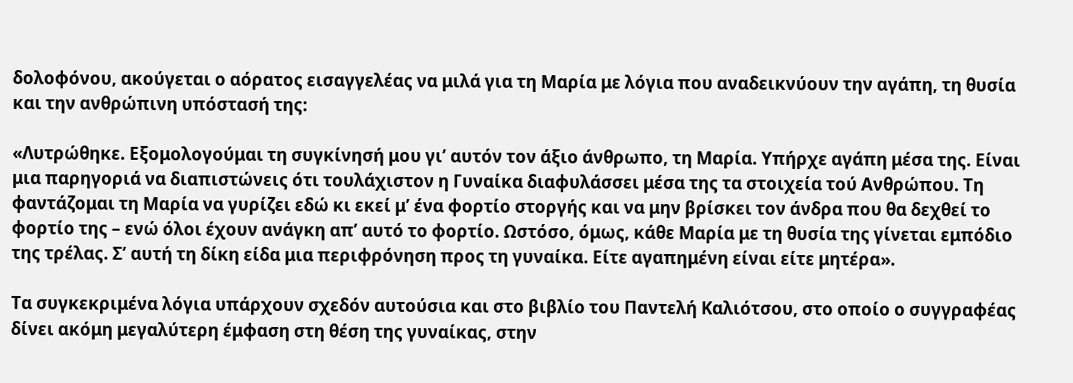δολοφόνου, ακούγεται ο αόρατος εισαγγελέας να μιλά για τη Μαρία με λόγια που αναδεικνύουν την αγάπη, τη θυσία και την ανθρώπινη υπόστασή της:

«Λυτρώθηκε. Εξομολογούμαι τη συγκίνησή μου γι’ αυτόν τον άξιο άνθρωπο, τη Μαρία. Υπήρχε αγάπη μέσα της. Είναι μια παρηγοριά να διαπιστώνεις ότι τουλάχιστον η Γυναίκα διαφυλάσσει μέσα της τα στοιχεία τού Ανθρώπου. Τη φαντάζομαι τη Μαρία να γυρίζει εδώ κι εκεί μ’ ένα φορτίο στοργής και να μην βρίσκει τον άνδρα που θα δεχθεί το φορτίο της – ενώ όλοι έχουν ανάγκη απ’ αυτό το φορτίο. Ωστόσο, όμως, κάθε Μαρία με τη θυσία της γίνεται εμπόδιο της τρέλας. Σ’ αυτή τη δίκη είδα μια περιφρόνηση προς τη γυναίκα. Είτε αγαπημένη είναι είτε μητέρα».

Τα συγκεκριμένα λόγια υπάρχουν σχεδόν αυτούσια και στο βιβλίο του Παντελή Καλιότσου, στο οποίο ο συγγραφέας δίνει ακόμη μεγαλύτερη έμφαση στη θέση της γυναίκας, στην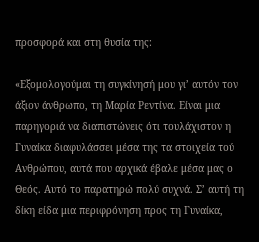προσφορά και στη θυσία της:

«Εξομολογούμαι τη συγκίνησή μου γι’ αυτόν τον άξιον άνθρωπο, τη Μαρία Ρεντίνα. Είναι μια παρηγοριά να διαπιστώνεις ότι τουλάχιστον η Γυναίκα διαφυλάσσει μέσα της τα στοιχεία τού Ανθρώπου, αυτά που αρχικά έβαλε μέσα μας ο Θεός. Αυτό το παρατηρώ πολύ συχνά. Σ’ αυτή τη δίκη είδα μια περιφρόνηση προς τη Γυναίκα,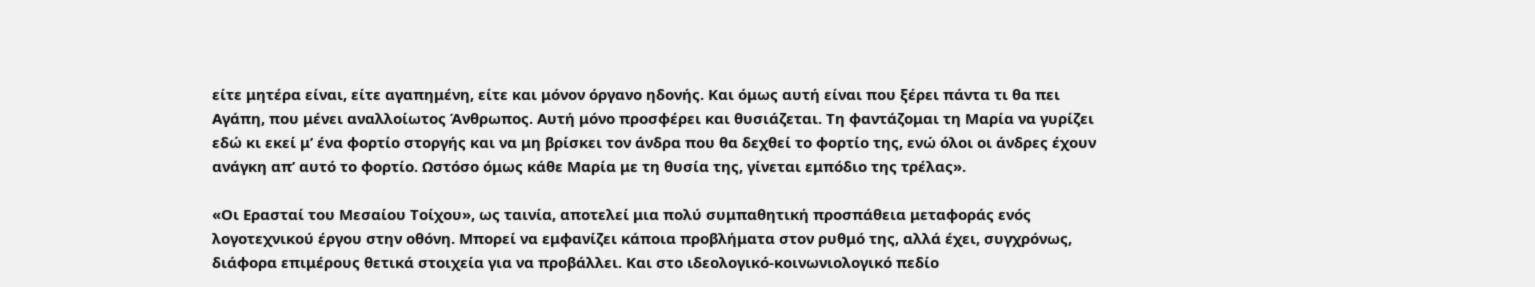είτε μητέρα είναι, είτε αγαπημένη, είτε και μόνον όργανο ηδονής. Και όμως αυτή είναι που ξέρει πάντα τι θα πει Αγάπη, που μένει αναλλοίωτος Άνθρωπος. Αυτή μόνο προσφέρει και θυσιάζεται. Τη φαντάζομαι τη Μαρία να γυρίζει εδώ κι εκεί μ’ ένα φορτίο στοργής και να μη βρίσκει τον άνδρα που θα δεχθεί το φορτίο της, ενώ όλοι οι άνδρες έχουν ανάγκη απ’ αυτό το φορτίο. Ωστόσο όμως κάθε Μαρία με τη θυσία της, γίνεται εμπόδιο της τρέλας».

«Οι Ερασταί του Μεσαίου Τοίχου», ως ταινία, αποτελεί μια πολύ συμπαθητική προσπάθεια μεταφοράς ενός λογοτεχνικού έργου στην οθόνη. Μπορεί να εμφανίζει κάποια προβλήματα στον ρυθμό της, αλλά έχει, συγχρόνως, διάφορα επιμέρους θετικά στοιχεία για να προβάλλει. Και στο ιδεολογικό-κοινωνιολογικό πεδίο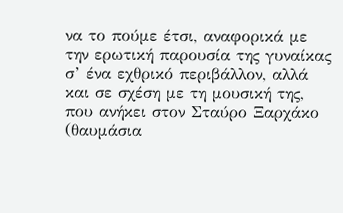να το πούμε έτσι, αναφορικά με την ερωτική παρουσία της γυναίκας σ’ ένα εχθρικό περιβάλλον, αλλά και σε σχέση με τη μουσική της, που ανήκει στον Σταύρο Ξαρχάκο (θαυμάσια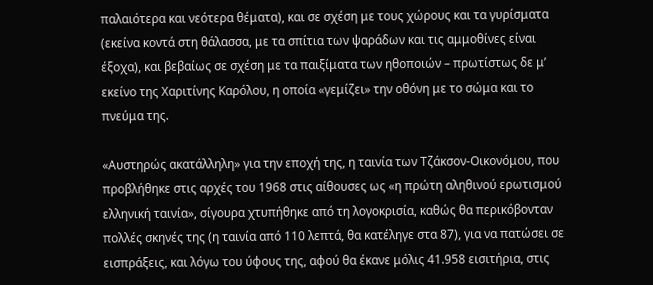παλαιότερα και νεότερα θέματα), και σε σχέση με τους χώρους και τα γυρίσματα (εκείνα κοντά στη θάλασσα, με τα σπίτια των ψαράδων και τις αμμοθίνες είναι έξοχα), και βεβαίως σε σχέση με τα παιξίματα των ηθοποιών – πρωτίστως δε μ’ εκείνο της Χαριτίνης Καρόλου, η οποία «γεμίζει» την οθόνη με το σώμα και το πνεύμα της.

«Αυστηρώς ακατάλληλη» για την εποχή της, η ταινία των Τζάκσον-Οικονόμου, που προβλήθηκε στις αρχές του 1968 στις αίθουσες ως «η πρώτη αληθινού ερωτισμού ελληνική ταινία», σίγουρα χτυπήθηκε από τη λογοκρισία, καθώς θα περικόβονταν πολλές σκηνές της (η ταινία από 110 λεπτά, θα κατέληγε στα 87), για να πατώσει σε εισπράξεις, και λόγω του ύφους της, αφού θα έκανε μόλις 41.958 εισιτήρια, στις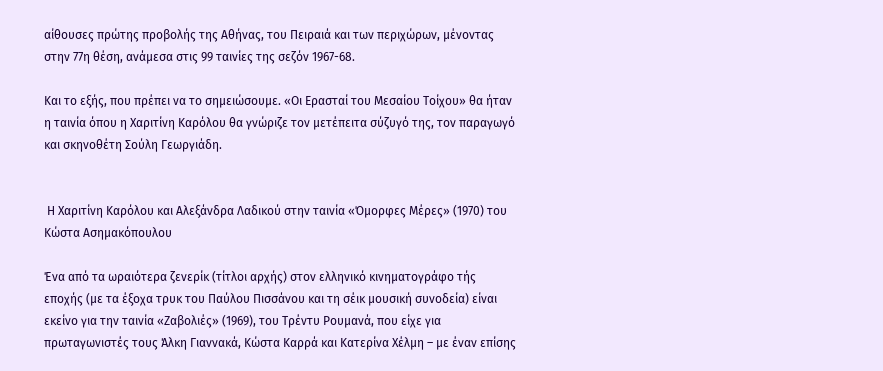αίθουσες πρώτης προβολής της Αθήνας, του Πειραιά και των περιχώρων, μένοντας στην 77η θέση, ανάμεσα στις 99 ταινίες της σεζόν 1967-68.

Και το εξής, που πρέπει να το σημειώσουμε. «Οι Ερασταί του Μεσαίου Τοίχου» θα ήταν η ταινία όπου η Χαριτίνη Καρόλου θα γνώριζε τον μετέπειτα σύζυγό της, τον παραγωγό και σκηνοθέτη Σούλη Γεωργιάδη.


 Η Χαριτίνη Καρόλου και Αλεξάνδρα Λαδικού στην ταινία «Όμορφες Μέρες» (1970) του Κώστα Ασημακόπουλου

Ένα από τα ωραιότερα ζενερίκ (τίτλοι αρχής) στον ελληνικό κινηματογράφο τής εποχής (με τα έξοχα τρυκ του Παύλου Πισσάνου και τη σέικ μουσική συνοδεία) είναι εκείνο για την ταινία «Ζαβολιές» (1969), του Τρέντυ Ρουμανά, που είχε για πρωταγωνιστές τους Άλκη Γιαννακά, Κώστα Καρρά και Κατερίνα Χέλμη – με έναν επίσης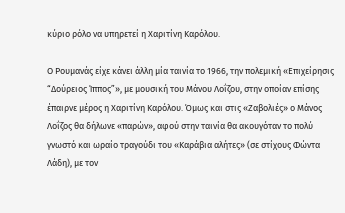κύριο ρόλο να υπηρετεί η Χαριτίνη Καρόλου.

Ο Ρουμανάς είχε κάνει άλλη μία ταινία το 1966, την πολεμική «Επιχείρησις “Δούρειος Ίππος”», με μουσική του Μάνου Λοΐζου, στην οποίαν επίσης έπαιρνε μέρος η Χαριτίνη Καρόλου. Όμως και στις «Ζαβολιές» ο Μάνος Λοΐζος θα δήλωνε «παρών», αφού στην ταινία θα ακουγόταν το πολύ γνωστό και ωραίο τραγούδι του «Καράβια αλήτες» (σε στίχους Φώντα Λάδη), με τον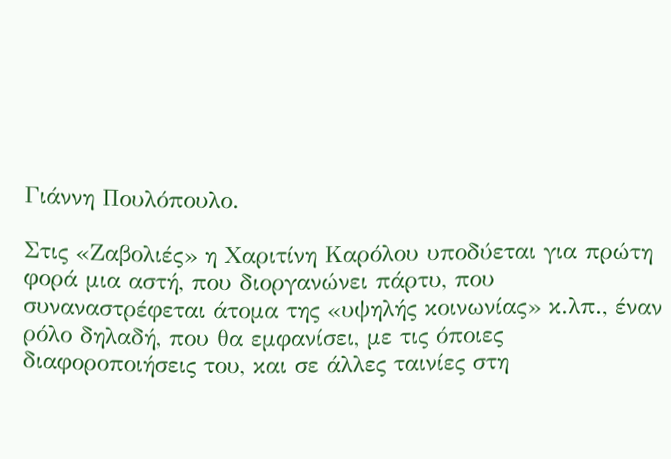Γιάννη Πουλόπουλο.

Στις «Ζαβολιές» η Χαριτίνη Καρόλου υποδύεται για πρώτη φορά μια αστή, που διοργανώνει πάρτυ, που συναναστρέφεται άτομα της «υψηλής κοινωνίας» κ.λπ., έναν ρόλο δηλαδή, που θα εμφανίσει, με τις όποιες διαφοροποιήσεις του, και σε άλλες ταινίες στη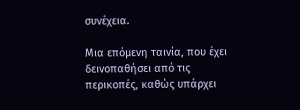συνέχεια.

Μια επόμενη ταινία, που έχει δεινοπαθήσει από τις περικοπές, καθώς υπάρχει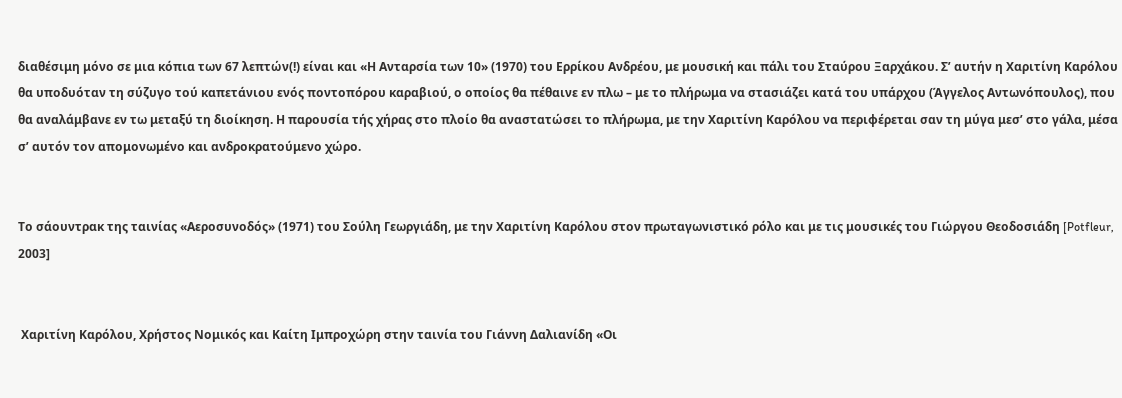διαθέσιμη μόνο σε μια κόπια των 67 λεπτών(!) είναι και «Η Ανταρσία των 10» (1970) του Ερρίκου Ανδρέου, με μουσική και πάλι του Σταύρου Ξαρχάκου. Σ’ αυτήν η Χαριτίνη Καρόλου θα υποδυόταν τη σύζυγο τού καπετάνιου ενός ποντοπόρου καραβιού, ο οποίος θα πέθαινε εν πλω – με το πλήρωμα να στασιάζει κατά του υπάρχου (Άγγελος Αντωνόπουλος), που θα αναλάμβανε εν τω μεταξύ τη διοίκηση. Η παρουσία τής χήρας στο πλοίο θα αναστατώσει το πλήρωμα, με την Χαριτίνη Καρόλου να περιφέρεται σαν τη μύγα μεσ’ στο γάλα, μέσα σ’ αυτόν τον απομονωμένο και ανδροκρατούμενο χώρο.


Το σάουντρακ της ταινίας «Αεροσυνοδός» (1971) του Σούλη Γεωργιάδη, με την Χαριτίνη Καρόλου στον πρωταγωνιστικό ρόλο και με τις μουσικές του Γιώργου Θεοδοσιάδη [Potfleur, 2003]


 Χαριτίνη Καρόλου, Χρήστος Νομικός και Καίτη Ιμπροχώρη στην ταινία του Γιάννη Δαλιανίδη «Οι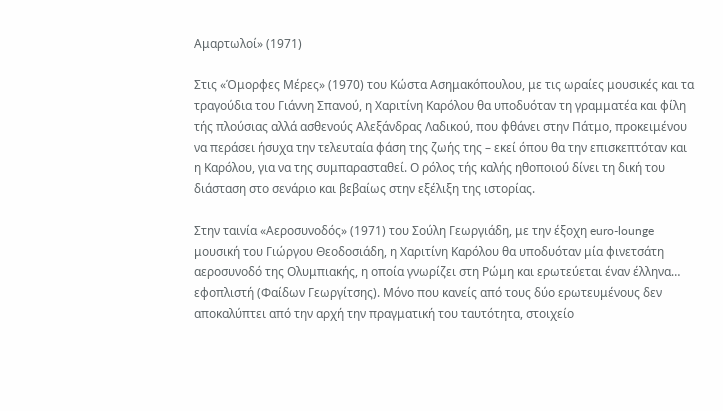Αμαρτωλοί» (1971)

Στις «Όμορφες Μέρες» (1970) του Κώστα Ασημακόπουλου, με τις ωραίες μουσικές και τα τραγούδια του Γιάννη Σπανού, η Χαριτίνη Καρόλου θα υποδυόταν τη γραμματέα και φίλη τής πλούσιας αλλά ασθενούς Αλεξάνδρας Λαδικού, που φθάνει στην Πάτμο, προκειμένου να περάσει ήσυχα την τελευταία φάση της ζωής της – εκεί όπου θα την επισκεπτόταν και η Καρόλου, για να της συμπαρασταθεί. Ο ρόλος τής καλής ηθοποιού δίνει τη δική του διάσταση στο σενάριο και βεβαίως στην εξέλιξη της ιστορίας.

Στην ταινία «Αεροσυνοδός» (1971) του Σούλη Γεωργιάδη, με την έξοχη euro-lounge μουσική του Γιώργου Θεοδοσιάδη, η Χαριτίνη Καρόλου θα υποδυόταν μία φινετσάτη αεροσυνοδό της Ολυμπιακής, η οποία γνωρίζει στη Ρώμη και ερωτεύεται έναν έλληνα… εφοπλιστή (Φαίδων Γεωργίτσης). Μόνο που κανείς από τους δύο ερωτευμένους δεν αποκαλύπτει από την αρχή την πραγματική του ταυτότητα, στοιχείο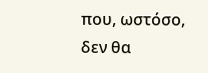που, ωστόσο, δεν θα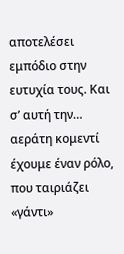αποτελέσει εμπόδιο στην ευτυχία τους. Και σ’ αυτή την… αεράτη κομεντί έχουμε έναν ρόλο, που ταιριάζει «γάντι»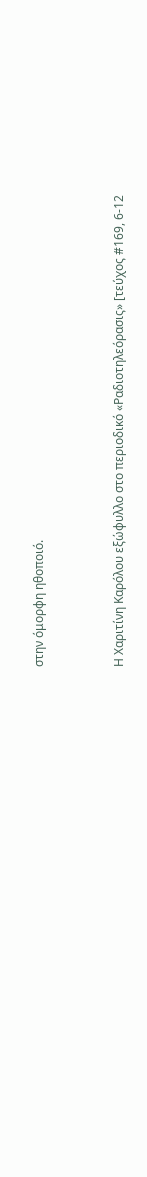στην όμορφη ηθοποιό.


Η Χαριτίνη Καρόλου εξώφυλλο στο περιοδικό «Ραδιοτηλεόρασις» [τεύχος #169, 6-12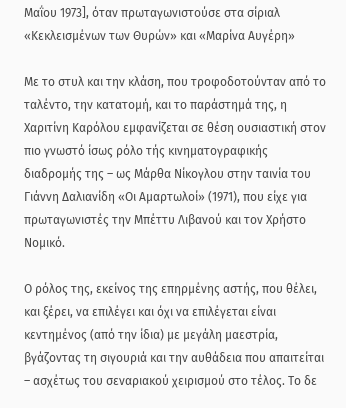Μαΐου 1973], όταν πρωταγωνιστούσε στα σίριαλ «Κεκλεισμένων των Θυρών» και «Μαρίνα Αυγέρη»

Με το στυλ και την κλάση, που τροφοδοτούνταν από το ταλέντο, την κατατομή, και το παράστημά της, η Χαριτίνη Καρόλου εμφανίζεται σε θέση ουσιαστική στον πιο γνωστό ίσως ρόλο τής κινηματογραφικής διαδρομής της – ως Μάρθα Νίκογλου στην ταινία του Γιάννη Δαλιανίδη «Οι Αμαρτωλοί» (1971), που είχε για πρωταγωνιστές την Μπέττυ Λιβανού και τον Χρήστο Νομικό.

Ο ρόλος της, εκείνος της επηρμένης αστής, που θέλει, και ξέρει, να επιλέγει και όχι να επιλέγεται είναι κεντημένος (από την ίδια) με μεγάλη μαεστρία, βγάζοντας τη σιγουριά και την αυθάδεια που απαιτείται – ασχέτως του σεναριακού χειρισμού στο τέλος. Το δε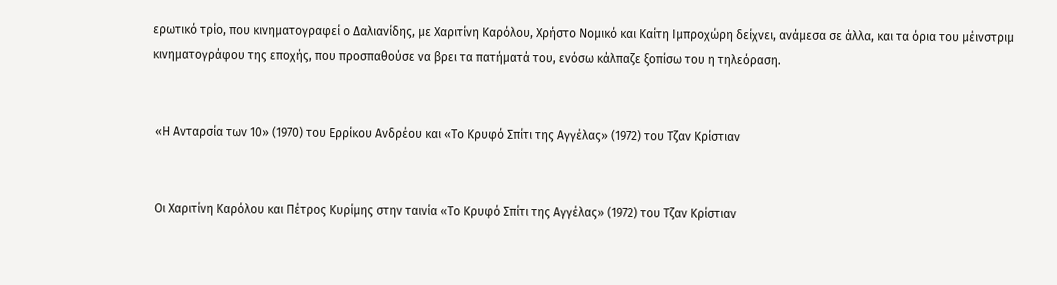ερωτικό τρίο, που κινηματογραφεί ο Δαλιανίδης, με Χαριτίνη Καρόλου, Χρήστο Νομικό και Καίτη Ιμπροχώρη δείχνει, ανάμεσα σε άλλα, και τα όρια του μέινστριμ κινηματογράφου της εποχής, που προσπαθούσε να βρει τα πατήματά του, ενόσω κάλπαζε ξοπίσω του η τηλεόραση.


 «Η Ανταρσία των 10» (1970) του Ερρίκου Ανδρέου και «Το Κρυφό Σπίτι της Αγγέλας» (1972) του Τζαν Κρίστιαν


 Οι Χαριτίνη Καρόλου και Πέτρος Κυρίμης στην ταινία «Το Κρυφό Σπίτι της Αγγέλας» (1972) του Τζαν Κρίστιαν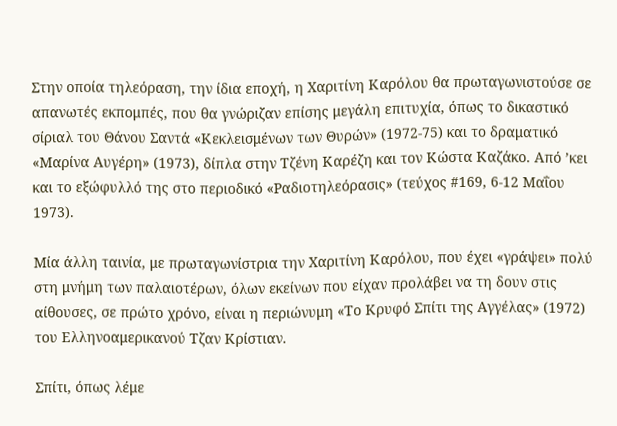Στην οποία τηλεόραση, την ίδια εποχή, η Χαριτίνη Καρόλου θα πρωταγωνιστούσε σε απανωτές εκπομπές, που θα γνώριζαν επίσης μεγάλη επιτυχία, όπως το δικαστικό σίριαλ του Θάνου Σαντά «Κεκλεισμένων των Θυρών» (1972-75) και το δραματικό «Μαρίνα Αυγέρη» (1973), δίπλα στην Τζένη Καρέζη και τον Κώστα Καζάκο. Από ’κει και το εξώφυλλό της στο περιοδικό «Ραδιοτηλεόρασις» (τεύχος #169, 6-12 Μαΐου 1973).

Μία άλλη ταινία, με πρωταγωνίστρια την Χαριτίνη Καρόλου, που έχει «γράψει» πολύ στη μνήμη των παλαιοτέρων, όλων εκείνων που είχαν προλάβει να τη δουν στις αίθουσες, σε πρώτο χρόνο, είναι η περιώνυμη «Το Κρυφό Σπίτι της Αγγέλας» (1972) του Ελληνοαμερικανού Τζαν Κρίστιαν.

Σπίτι, όπως λέμε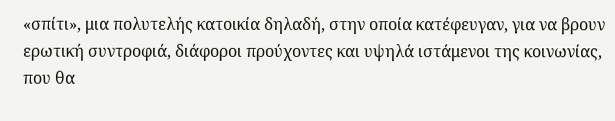«σπίτι», μια πολυτελής κατοικία δηλαδή, στην οποία κατέφευγαν, για να βρουν ερωτική συντροφιά, διάφοροι προύχοντες και υψηλά ιστάμενοι της κοινωνίας, που θα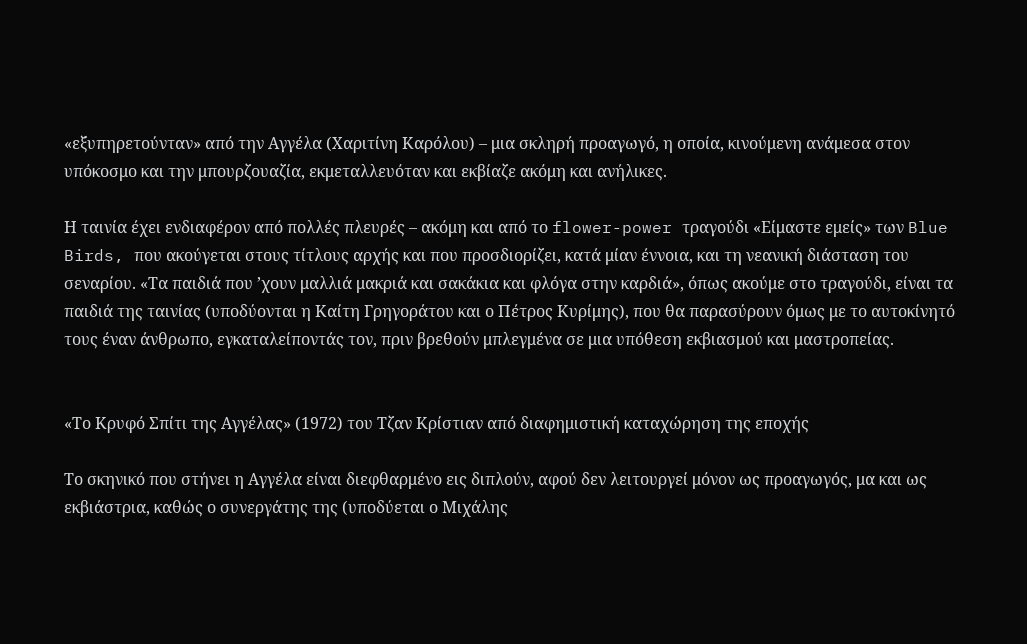«εξυπηρετούνταν» από την Αγγέλα (Χαριτίνη Καρόλου) – μια σκληρή προαγωγό, η οποία, κινούμενη ανάμεσα στον υπόκοσμο και την μπουρζουαζία, εκμεταλλευόταν και εκβίαζε ακόμη και ανήλικες.

Η ταινία έχει ενδιαφέρον από πολλές πλευρές – ακόμη και από το flower-power τραγούδι «Είμαστε εμείς» των Blue Birds, που ακούγεται στους τίτλους αρχής και που προσδιορίζει, κατά μίαν έννοια, και τη νεανική διάσταση του σεναρίου. «Τα παιδιά που ’χουν μαλλιά μακριά και σακάκια και φλόγα στην καρδιά», όπως ακούμε στο τραγούδι, είναι τα παιδιά της ταινίας (υποδύονται η Καίτη Γρηγοράτου και ο Πέτρος Κυρίμης), που θα παρασύρουν όμως με το αυτοκίνητό τους έναν άνθρωπο, εγκαταλείποντάς τον, πριν βρεθούν μπλεγμένα σε μια υπόθεση εκβιασμού και μαστροπείας.


«Το Κρυφό Σπίτι της Αγγέλας» (1972) του Τζαν Κρίστιαν από διαφημιστική καταχώρηση της εποχής

Το σκηνικό που στήνει η Αγγέλα είναι διεφθαρμένο εις διπλούν, αφού δεν λειτουργεί μόνον ως προαγωγός, μα και ως εκβιάστρια, καθώς ο συνεργάτης της (υποδύεται ο Μιχάλης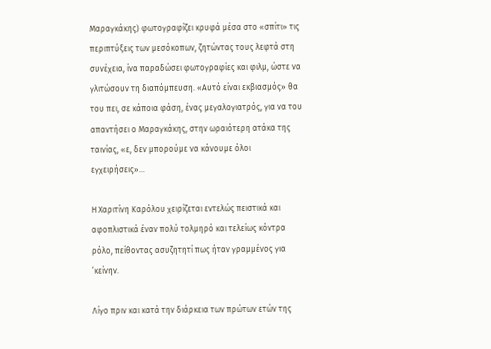Μαραγκάκης) φωτογραφίζει κρυφά μέσα στο «σπίτι» τις περιπτύξεις των μεσόκοπων, ζητώντας τους λεφτά στη συνέχεια, ίνα παραδώσει φωτογραφίες και φιλμ, ώστε να γλιτώσουν τη διαπόμπευση. «Αυτό είναι εκβιασμός» θα του πει, σε κάποια φάση, ένας μεγαλογιατρός, για να του απαντήσει ο Μαραγκάκης, στην ωραιότερη ατάκα της ταινίας, «ε, δεν μπορούμε να κάνουμε όλοι εγχειρήσεις»…

Η Χαριτίνη Καρόλου χειρίζεται εντελώς πειστικά και αφοπλιστικά έναν πολύ τολμηρό και τελείως κόντρα ρόλο, πείθοντας ασυζητητί πως ήταν γραμμένος για ’κείνην.

Λίγο πριν και κατά την διάρκεια των πρώτων ετών της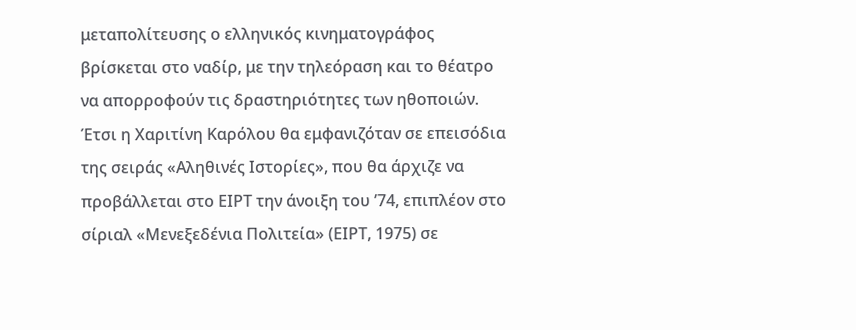μεταπολίτευσης ο ελληνικός κινηματογράφος βρίσκεται στο ναδίρ, με την τηλεόραση και το θέατρο να απορροφούν τις δραστηριότητες των ηθοποιών. Έτσι η Χαριτίνη Καρόλου θα εμφανιζόταν σε επεισόδια της σειράς «Αληθινές Ιστορίες», που θα άρχιζε να προβάλλεται στο ΕΙΡΤ την άνοιξη του ’74, επιπλέον στο σίριαλ «Μενεξεδένια Πολιτεία» (ΕΙΡΤ, 1975) σε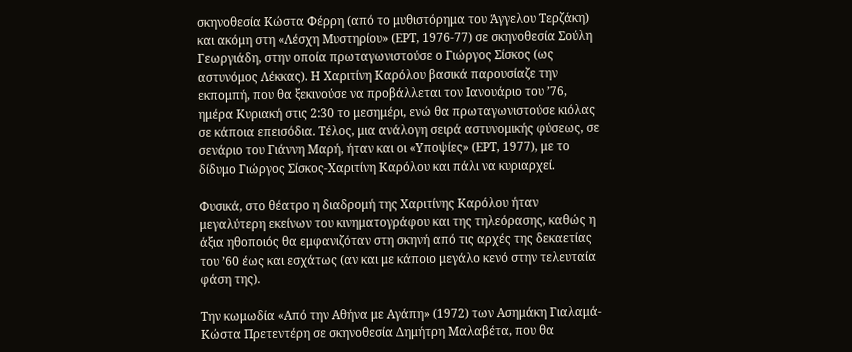σκηνοθεσία Κώστα Φέρρη (από το μυθιστόρημα του Άγγελου Τερζάκη) και ακόμη στη «Λέσχη Μυστηρίου» (ΕΡΤ, 1976-77) σε σκηνοθεσία Σούλη Γεωργιάδη, στην οποία πρωταγωνιστούσε ο Γιώργος Σίσκος (ως αστυνόμος Λέκκας). Η Χαριτίνη Καρόλου βασικά παρουσίαζε την εκπομπή, που θα ξεκινούσε να προβάλλεται τον Ιανουάριο του ’76, ημέρα Κυριακή στις 2:30 το μεσημέρι, ενώ θα πρωταγωνιστούσε κιόλας σε κάποια επεισόδια. Τέλος, μια ανάλογη σειρά αστυνομικής φύσεως, σε σενάριo του Γιάννη Μαρή, ήταν και οι «Υποψίες» (ΕΡΤ, 1977), με το δίδυμο Γιώργος Σίσκος-Χαριτίνη Καρόλου και πάλι να κυριαρχεί.

Φυσικά, στο θέατρο η διαδρομή της Χαριτίνης Καρόλου ήταν μεγαλύτερη εκείνων του κινηματογράφου και της τηλεόρασης, καθώς η άξια ηθοποιός θα εμφανιζόταν στη σκηνή από τις αρχές της δεκαετίας του ’60 έως και εσχάτως (αν και με κάποιο μεγάλο κενό στην τελευταία φάση της).

Την κωμωδία «Από την Αθήνα με Αγάπη» (1972) των Ασημάκη Γιαλαμά-Κώστα Πρετεντέρη σε σκηνοθεσία Δημήτρη Μαλαβέτα, που θα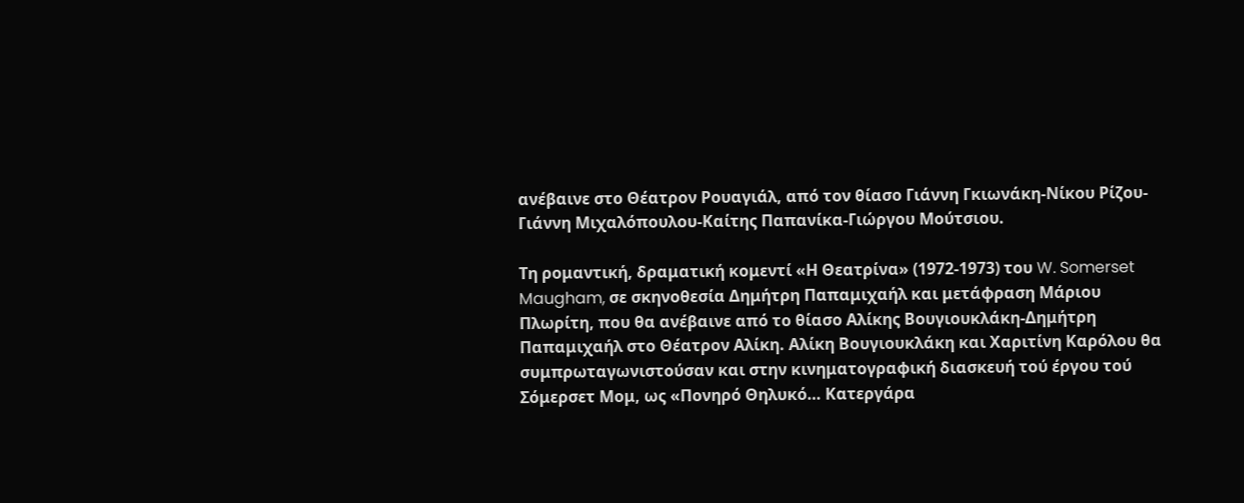ανέβαινε στο Θέατρον Ρουαγιάλ, από τον θίασο Γιάννη Γκιωνάκη-Νίκου Ρίζου-Γιάννη Μιχαλόπουλου-Καίτης Παπανίκα-Γιώργου Μούτσιου.

Τη ρομαντική, δραματική κομεντί «Η Θεατρίνα» (1972-1973) του W. Somerset Maugham, σε σκηνοθεσία Δημήτρη Παπαμιχαήλ και μετάφραση Μάριου Πλωρίτη, που θα ανέβαινε από το θίασο Αλίκης Βουγιουκλάκη-Δημήτρη Παπαμιχαήλ στο Θέατρον Αλίκη. Αλίκη Βουγιουκλάκη και Χαριτίνη Καρόλου θα συμπρωταγωνιστούσαν και στην κινηματογραφική διασκευή τού έργου τού Σόμερσετ Μομ, ως «Πονηρό Θηλυκό… Κατεργάρα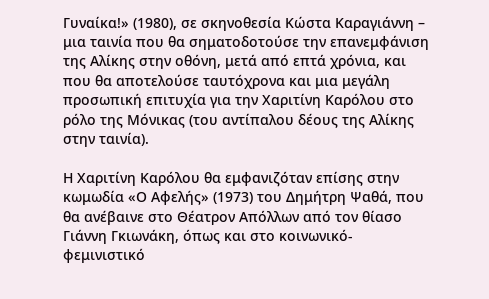Γυναίκα!» (1980), σε σκηνοθεσία Κώστα Καραγιάννη – μια ταινία που θα σηματοδοτούσε την επανεμφάνιση της Αλίκης στην οθόνη, μετά από επτά χρόνια, και που θα αποτελούσε ταυτόχρονα και μια μεγάλη προσωπική επιτυχία για την Χαριτίνη Καρόλου στο ρόλο της Μόνικας (του αντίπαλου δέους της Αλίκης στην ταινία).

Η Χαριτίνη Καρόλου θα εμφανιζόταν επίσης στην κωμωδία «Ο Αφελής» (1973) του Δημήτρη Ψαθά, που θα ανέβαινε στο Θέατρον Απόλλων από τον θίασο Γιάννη Γκιωνάκη, όπως και στο κοινωνικό-φεμινιστικό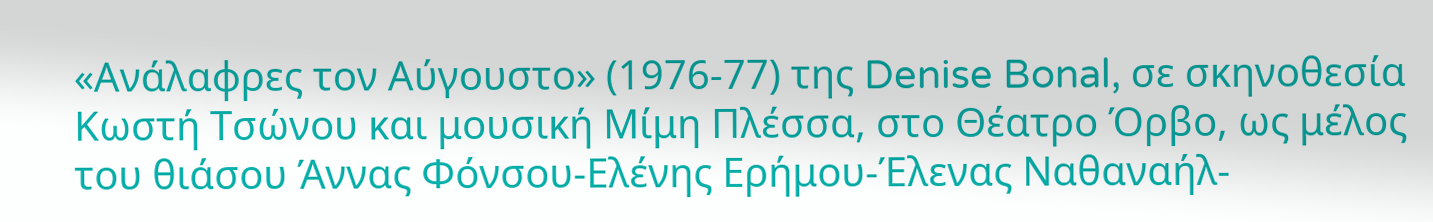«Ανάλαφρες τον Αύγουστο» (1976-77) της Denise Bonal, σε σκηνοθεσία Κωστή Τσώνου και μουσική Μίμη Πλέσσα, στο Θέατρο Όρβο, ως μέλος του θιάσου Άννας Φόνσου-Ελένης Ερήμου-Έλενας Ναθαναήλ-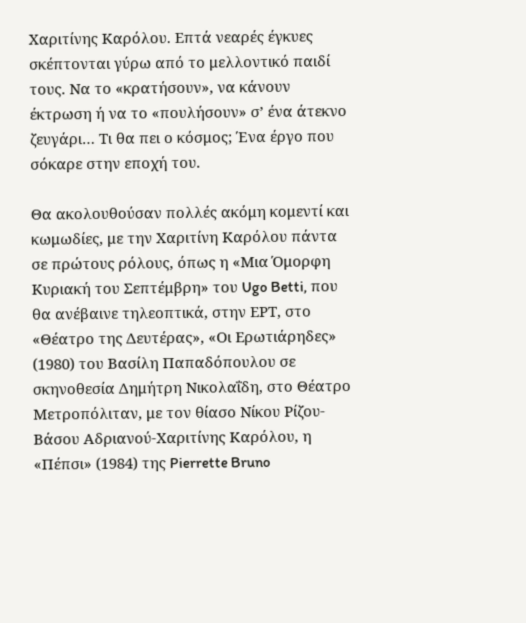Χαριτίνης Καρόλου. Επτά νεαρές έγκυες σκέπτονται γύρω από το μελλοντικό παιδί τους. Να το «κρατήσουν», να κάνουν έκτρωση ή να το «πουλήσουν» σ’ ένα άτεκνο ζευγάρι… Τι θα πει ο κόσμος; Ένα έργο που σόκαρε στην εποχή του.

Θα ακολουθούσαν πολλές ακόμη κομεντί και κωμωδίες, με την Χαριτίνη Καρόλου πάντα σε πρώτους ρόλους, όπως η «Μια Όμορφη Κυριακή του Σεπτέμβρη» του Ugo Betti, που θα ανέβαινε τηλεοπτικά, στην ΕΡΤ, στο «Θέατρο της Δευτέρας», «Οι Ερωτιάρηδες» (1980) του Βασίλη Παπαδόπουλου σε σκηνοθεσία Δημήτρη Νικολαΐδη, στο Θέατρο Μετροπόλιταν, με τον θίασο Νίκου Ρίζου-Βάσου Αδριανού-Χαριτίνης Καρόλου, η «Πέπσι» (1984) της Pierrette Bruno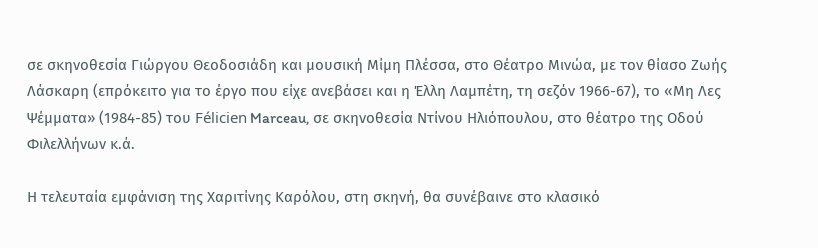σε σκηνοθεσία Γιώργου Θεοδοσιάδη και μουσική Μίμη Πλέσσα, στο Θέατρο Μινώα, με τον θίασο Ζωής Λάσκαρη (επρόκειτο για το έργο που είχε ανεβάσει και η Έλλη Λαμπέτη, τη σεζόν 1966-67), το «Μη Λες Ψέμματα» (1984-85) του Félicien Marceau, σε σκηνοθεσία Ντίνου Ηλιόπουλου, στο θέατρο της Οδού Φιλελλήνων κ.ά.

Η τελευταία εμφάνιση της Χαριτίνης Καρόλου, στη σκηνή, θα συνέβαινε στο κλασικό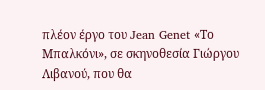πλέον έργο του Jean Genet «Το Μπαλκόνι», σε σκηνοθεσία Γιώργου Λιβανού, που θα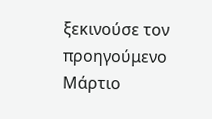ξεκινούσε τον προηγούμενο Μάρτιο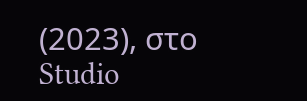(2023), στο Studio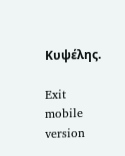Κυψέλης.

Exit mobile version